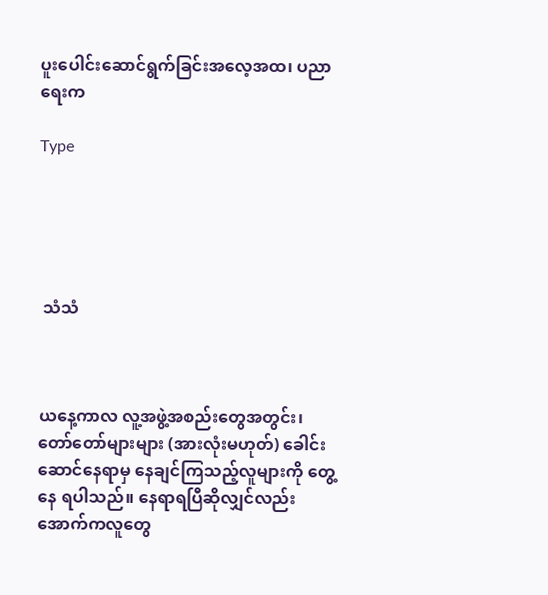ပူးပေါင်းဆောင်ရွက်ခြင်းအလေ့အထ၊ ပညာရေးက

Type





 သံသံ



ယနေ့ကာလ လူ့အဖွဲ့အစည်းတွေအတွင်း၊  တော်တော်များများ (အားလုံးမဟုတ်) ခေါင်းဆောင်နေရာမှ နေချင်ကြသည့်လူများကို တွေ့နေ ရပါသည်။ နေရာရပြီဆိုလျှင်လည်း အောက်ကလူတွေ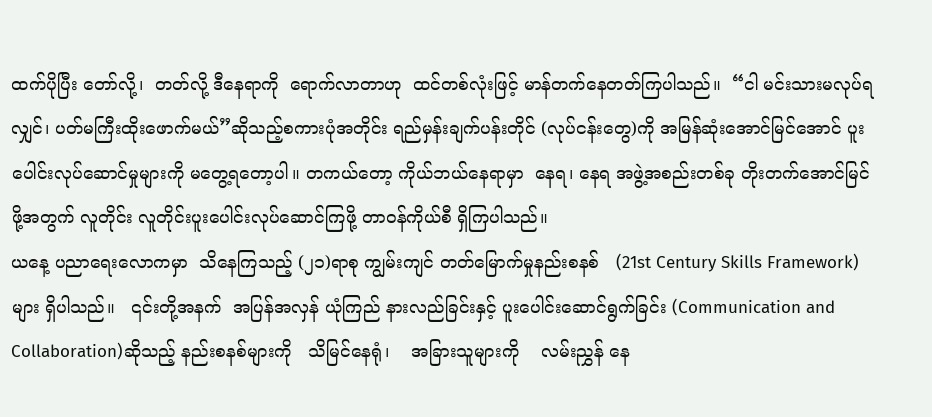ထက်ပိုပြီး တော်လို့၊  တတ်လို့ ဒီနေရာကို  ရောက်လာတာဟု  ထင်တစ်လုံးဖြင့် မာန်တက်နေတတ်ကြပါသည်။  “ငါ မင်းသားမလုပ်ရလျှင်၊ ပတ်မကြီးထိုးဖောက်မယ်”ဆိုသည့်စကားပုံအတိုင်း ရည်မှန်းချက်ပန်းတိုင် (လုပ်ငန်းတွေ)ကို အမြန်ဆုံးအောင်မြင်အောင် ပူးပေါင်းလုပ်ဆောင်မှုများကို မတွေ့ရတော့ပါ။ တကယ်တော့ ကိုယ်ဘယ်နေရာမှာ  နေရ၊ နေရ အဖွဲ့အစည်းတစ်ခု တိုးတက်အောင်မြင်ဖို့အတွက် လူတိုင်း လူတိုင်းပူးပေါင်းလုပ်ဆောင်ကြဖို့ တာဝန်ကိုယ်စီ ရှိကြပါသည်။
ယနေ့ ပညာရေးလောကမှာ  သိနေကြသည့် (၂၁)ရာစု ကျွမ်းကျင် တတ်မြောက်မှုနည်းစနစ်   (21st Century Skills Framework) များ ရှိပါသည်။   ၎င်းတို့အနက်  အပြန်အလှန် ယုံကြည် နားလည်ခြင်းနှင့် ပူးပေါင်းဆောင်ရွက်ခြင်း (Communication and Collaboration)ဆိုသည့် နည်းစနစ်များကို   သိမြင်နေရုံ၊    အခြားသူများကို    လမ်းညွှန် နေ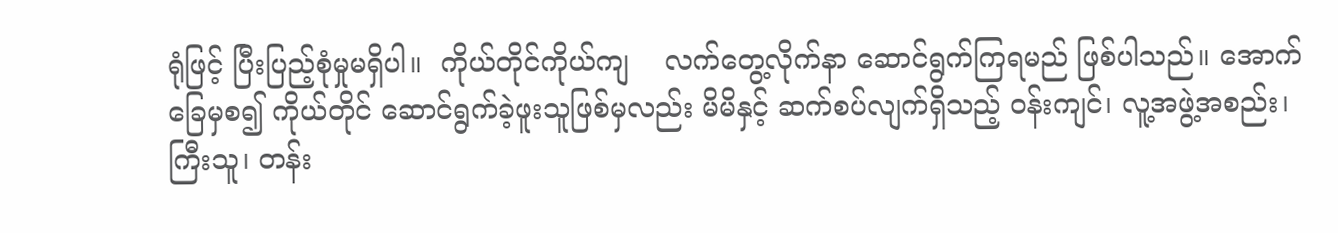ရုံဖြင့် ပြီးပြည့်စုံမှုမရှိပါ။  ကိုယ်တိုင်ကိုယ်ကျ    လက်တွေ့လိုက်နာ ဆောင်ရွက်ကြရမည် ဖြစ်ပါသည်။ အောက်ခြေမှစ၍ ကိုယ်တိုင် ဆောင်ရွက်ခဲ့ဖူးသူဖြစ်မှလည်း မိမိနှင့် ဆက်စပ်လျက်ရှိသည့် ဝန်းကျင်၊ လူ့အဖွဲ့အစည်း၊ ကြီးသူ၊ တန်း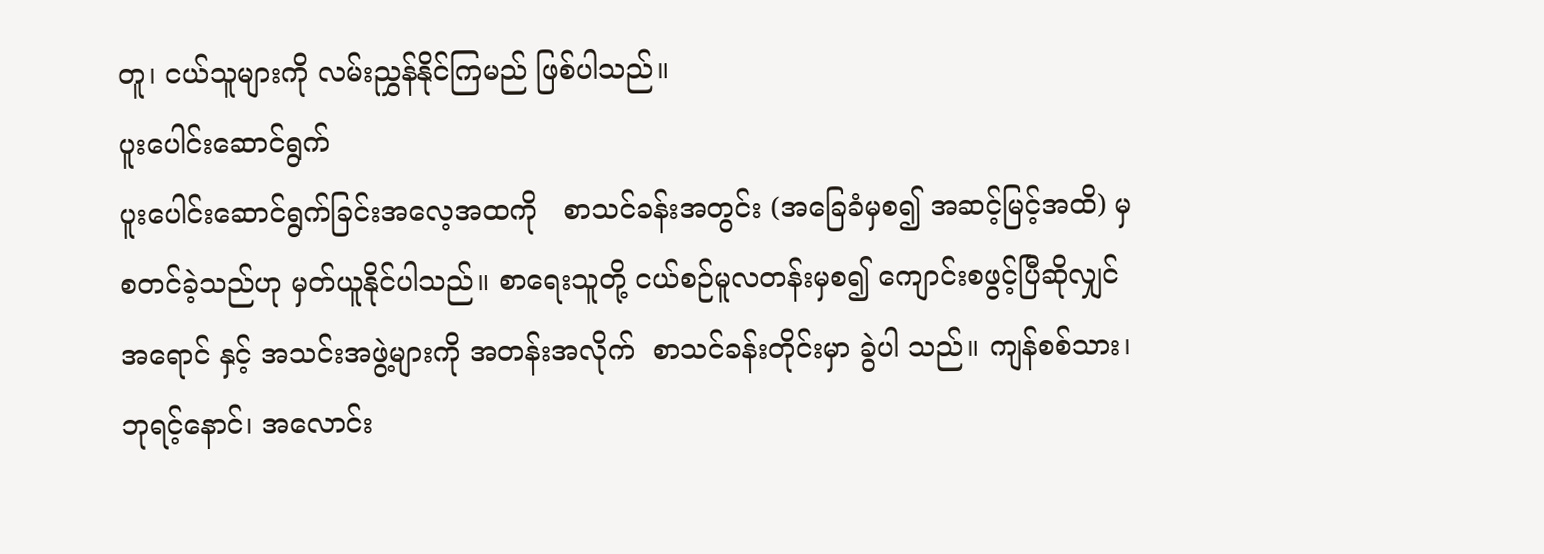တူ၊ ငယ်သူများကို လမ်းညွှန်နိုင်ကြမည် ဖြစ်ပါသည်။
ပူးပေါင်းဆောင်ရွက်
ပူးပေါင်းဆောင်ရွက်ခြင်းအလေ့အထကို   စာသင်ခန်းအတွင်း (အခြေခံမှစ၍ အဆင့်မြင့်အထိ) မှ   စတင်ခဲ့သည်ဟု မှတ်ယူနိုင်ပါသည်။ စာရေးသူတို့ ငယ်စဉ်မူလတန်းမှစ၍ ကျောင်းစဖွင့်ပြီဆိုလျှင် အရောင် နှင့် အသင်းအဖွဲ့များကို အတန်းအလိုက်  စာသင်ခန်းတိုင်းမှာ ခွဲပါ သည်။ ကျန်စစ်သား၊ ဘုရင့်နောင်၊ အလောင်း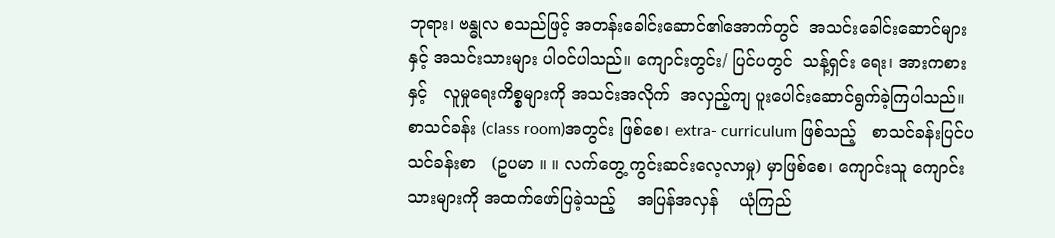ဘုရား၊ ဗန္ဓုလ စသည်ဖြင့် အတန်းခေါင်းဆောင်၏အောက်တွင်  အသင်းခေါင်းဆောင်များနှင့် အသင်းသားများ ပါဝင်ပါသည်။ ကျောင်းတွင်း/ ပြင်ပတွင်  သန့်ရှင်း ရေး၊ အားကစားနှင့်   လူမှုရေးကိစ္စများကို အသင်းအလိုက်  အလှည့်ကျ ပူးပေါင်းဆောင်ရွက်ခဲ့ကြပါသည်။
စာသင်ခန်း (class room)အတွင်း ဖြစ်စေ၊ extra- curriculum ဖြစ်သည့်   စာသင်ခန်းပြင်ပ   သင်ခန်းစာ   (ဥပမာ ။ ။ လက်တွေ့ ကွင်းဆင်းလေ့လာမှု) မှာဖြစ်စေ၊ ကျောင်းသူ ကျောင်းသားများကို အထက်ဖော်ပြခဲ့သည့်    အပြန်အလှန်    ယုံကြည်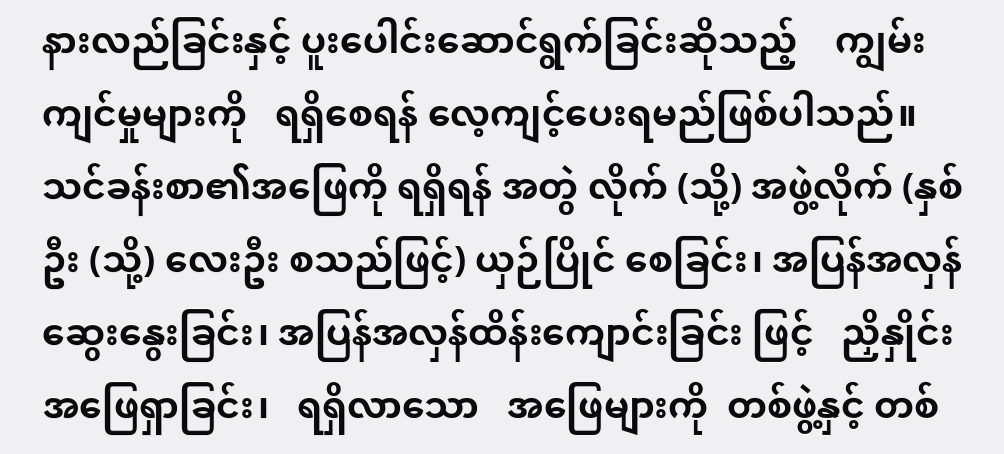နားလည်ခြင်းနှင့် ပူးပေါင်းဆောင်ရွက်ခြင်းဆိုသည့်    ကျွမ်းကျင်မှုများကို   ရရှိစေရန် လေ့ကျင့်ပေးရမည်ဖြစ်ပါသည်။ သင်ခန်းစာ၏အဖြေကို ရရှိရန် အတွဲ လိုက် (သို့) အဖွဲ့လိုက် (နှစ်ဦး (သို့) လေးဦး စသည်ဖြင့်) ယှဉ်ပြိုင် စေခြင်း၊ အပြန်အလှန်ဆွေးနွေးခြင်း၊ အပြန်အလှန်ထိန်းကျောင်းခြင်း ဖြင့်   ညှိနှိုင်းအဖြေရှာခြင်း၊   ရရှိလာသော   အဖြေများကို  တစ်ဖွဲ့နှင့် တစ်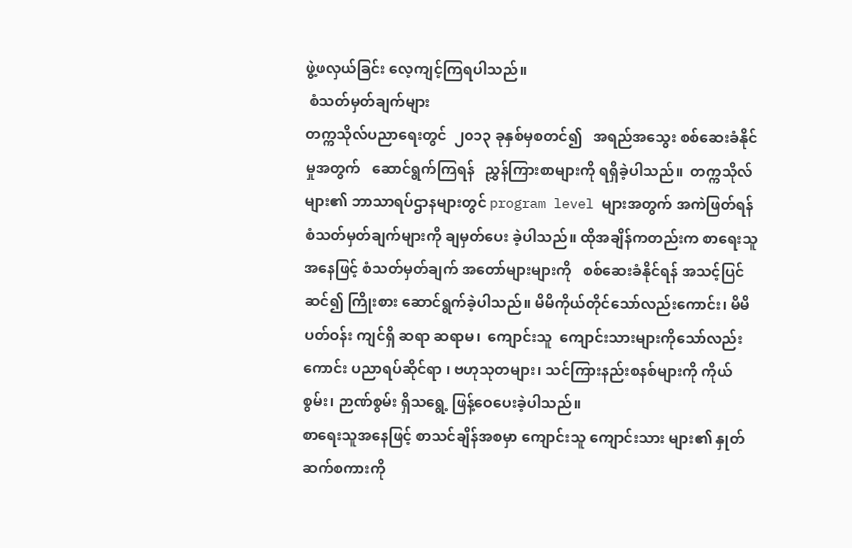ဖွဲ့ဖလှယ်ခြင်း လေ့ကျင့်ကြရပါသည်။
 စံသတ်မှတ်ချက်များ
တက္ကသိုလ်ပညာရေးတွင်  ၂၀၁၃ ခုနှစ်မှစတင်၍   အရည်အသွေး စစ်ဆေးခံနိုင်မှုအတွက်   ဆောင်ရွက်ကြရန်   ညွှန်ကြားစာများကို ရရှိခဲ့ပါသည်။  တက္ကသိုလ်များ၏ ဘာသာရပ်ဌာနများတွင် program level များအတွက် အကဲဖြတ်ရန်  စံသတ်မှတ်ချက်များကို ချမှတ်ပေး ခဲ့ပါသည်။ ထိုအချိန်ကတည်းက စာရေးသူအနေဖြင့် စံသတ်မှတ်ချက် အတော်များများကို   စစ်ဆေးခံနိုင်ရန် အသင့်ပြင်ဆင်၍ ကြိုးစား ဆောင်ရွက်ခဲ့ပါသည်။ မိမိကိုယ်တိုင်သော်လည်းကောင်း၊ မိမိပတ်ဝန်း ကျင်ရှိ ဆရာ ဆရာမ၊  ကျောင်းသူ  ကျောင်းသားများကိုသော်လည်း ကောင်း ပညာရပ်ဆိုင်ရာ ၊ ဗဟုသုတများ၊ သင်ကြားနည်းစနစ်များကို ကိုယ်စွမ်း၊ ဉာဏ်စွမ်း ရှိသရွေ့ ဖြန့်ဝေပေးခဲ့ပါသည်။
စာရေးသူအနေဖြင့် စာသင်ချိန်အစမှာ ကျောင်းသူ ကျောင်းသား များ၏ နှုတ်ဆက်စကားကို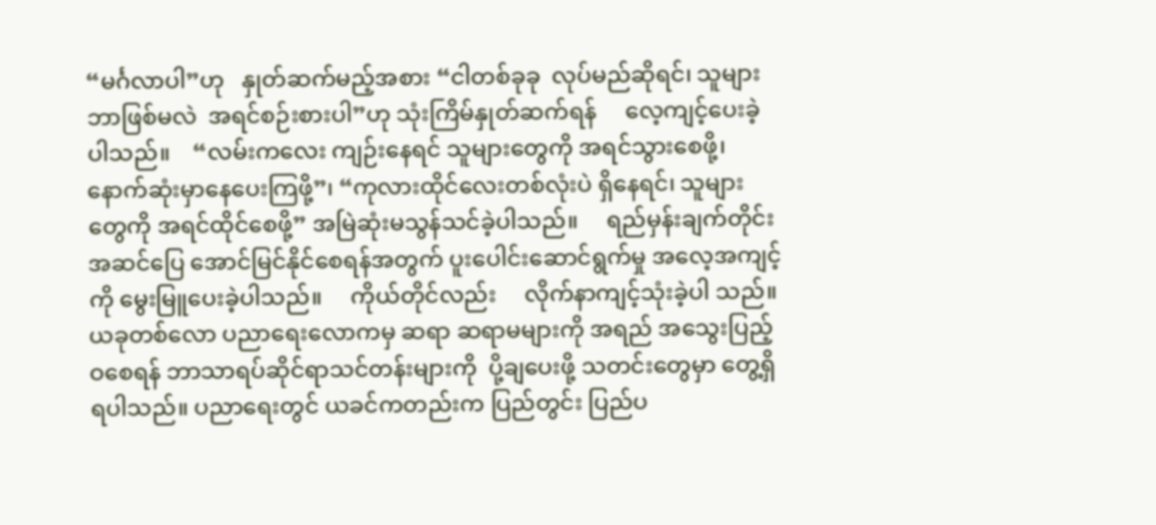“မင်္ဂလာပါ”ဟု   နှုတ်ဆက်မည့်အစား “ငါတစ်ခုခု  လုပ်မည်ဆိုရင်၊ သူများဘာဖြစ်မလဲ  အရင်စဉ်းစားပါ”ဟု သုံးကြိမ်နှုတ်ဆက်ရန်     လေ့ကျင့်ပေးခဲ့ပါသည်။    “လမ်းကလေး ကျဉ်းနေရင် သူများတွေကို အရင်သွားစေဖို့၊ နောက်ဆုံးမှာနေပေးကြဖို့”၊ “ကုလားထိုင်လေးတစ်လုံးပဲ ရှိနေရင်၊ သူများတွေကို အရင်ထိုင်စေဖို့” အမြဲဆုံးမသွန်သင်ခဲ့ပါသည်။     ရည်မှန်းချက်တိုင်း    အဆင်ပြေ အောင်မြင်နိုင်စေရန်အတွက် ပူးပေါင်းဆောင်ရွက်မှု အလေ့အကျင့်ကို မွေးမြူပေးခဲ့ပါသည်။     ကိုယ်တိုင်လည်း     လိုက်နာကျင့်သုံးခဲ့ပါ သည်။
ယခုတစ်လော ပညာရေးလောကမှ ဆရာ ဆရာမများကို အရည် အသွေးပြည့်ဝစေရန် ဘာသာရပ်ဆိုင်ရာသင်တန်းများကို  ပို့ချပေးဖို့ သတင်းတွေမှာ တွေ့ရှိရပါသည်။ ပညာရေးတွင် ယခင်ကတည်းက ပြည်တွင်း ပြည်ပ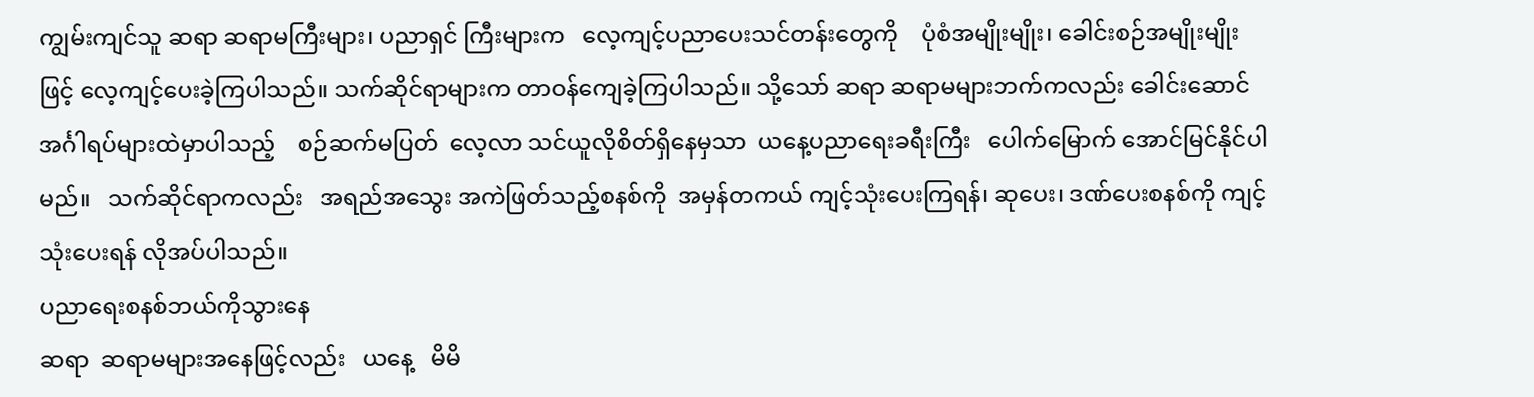ကျွမ်းကျင်သူ ဆရာ ဆရာမကြီးများ၊ ပညာရှင် ကြီးများက   လေ့ကျင့်ပညာပေးသင်တန်းတွေကို    ပုံစံအမျိုးမျိုး၊ ခေါင်းစဉ်အမျိုးမျိုးဖြင့် လေ့ကျင့်ပေးခဲ့ကြပါသည်။ သက်ဆိုင်ရာများက တာဝန်ကျေခဲ့ကြပါသည်။ သို့သော် ဆရာ ဆရာမများဘက်ကလည်း ခေါင်းဆောင်အင်္ဂါရပ်များထဲမှာပါသည့်    စဉ်ဆက်မပြတ်  လေ့လာ သင်ယူလိုစိတ်ရှိနေမှသာ  ယနေ့ပညာရေးခရီးကြီး   ပေါက်မြောက် အောင်မြင်နိုင်ပါမည်။   သက်ဆိုင်ရာကလည်း   အရည်အသွေး အကဲဖြတ်သည့်စနစ်ကို  အမှန်တကယ် ကျင့်သုံးပေးကြရန်၊ ဆုပေး၊ ဒဏ်ပေးစနစ်ကို ကျင့်သုံးပေးရန် လိုအပ်ပါသည်။
ပညာရေးစနစ်ဘယ်ကိုသွားနေ
ဆရာ  ဆရာမများအနေဖြင့်လည်း   ယနေ့   မိမိ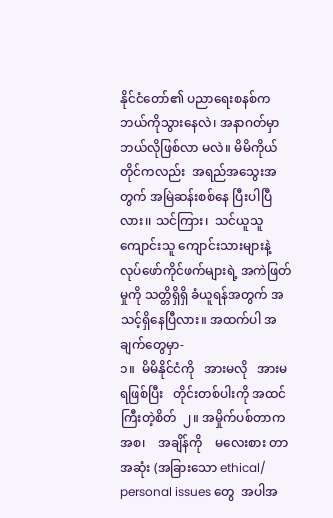နိုင်ငံတော်၏ ပညာရေးစနစ်က ဘယ်ကိုသွားနေလဲ၊ အနာဂတ်မှာ ဘယ်လိုဖြစ်လာ မလဲ။ မိမိကိုယ်တိုင်ကလည်း  အရည်အသွေးအတွက် အမြဲဆန်းစစ်နေ ပြီးပါပြီလား၊၊ သင်ကြား၊  သင်ယူသူ ကျောင်းသူ ကျောင်းသားများနဲ့ လုပ်ဖော်ကိုင်ဖက်များရဲ့ အကဲဖြတ်မှုကို သတ္တိရှိရှိ ခံယူရန်အတွက် အသင့်ရှိနေပြီလား။ အထက်ပါ အချက်တွေမှာ-
၁။  မိမိနိုင်ငံကို   အားမလို   အားမရဖြစ်ပြီး   တိုင်းတစ်ပါးကို အထင်ကြီးတဲ့စိတ်  ၂။ အမှိုက်ပစ်တာကအစ၊    အချိန်ကို    မလေးစား တာအဆုံး (အခြားသော ethical/   personal issues တွေ  အပါအ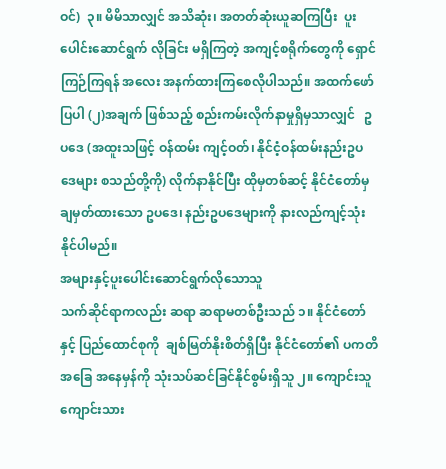ဝင်)  ၃။ မိမိသာလျှင် အသိဆုံး၊ အတတ်ဆုံးယူဆကြပြီး  ပူးပေါင်းဆောင်ရွက် လိုခြင်း မရှိကြတဲ့ အကျင့်စရိုက်တွေကို ရှောင်ကြဉ်ကြရန် အလေး အနက်ထားကြစေလိုပါသည်။ အထက်ဖော်ပြပါ (၂)အချက် ဖြစ်သည့် စည်းကမ်းလိုက်နာမှုရှိမှသာလျှင်   ဥပဒေ (အထူးသဖြင့် ဝန်ထမ်း ကျင့်ဝတ်၊ နိုင်ငံ့ဝန်ထမ်းနည်းဥပဒေများ စသည်တို့ကို) လိုက်နာနိုင်ပြီး ထိုမှတစ်ဆင့် နိုင်ငံတော်မှ ချမှတ်ထားသော ဥပဒေ၊ နည်းဥပဒေများကို နားလည်ကျင့်သုံးနိုင်ပါမည်။
အများနှင့်ပူးပေါင်းဆောင်ရွက်လိုသောသူ
သက်ဆိုင်ရာကလည်း ဆရာ ဆရာမတစ်ဦးသည် ၁။ နိုင်ငံတော်နှင့် ပြည်ထောင်စုကို  ချစ်မြတ်နိုးစိတ်ရှိပြီး နိုင်ငံတော်၏ ပကတိအခြေ အနေမှန်ကို သုံးသပ်ဆင်ခြင်နိုင်စွမ်းရှိသူ ၂။ ကျောင်းသူ ကျောင်းသား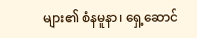များ၏ စံနမူနာ၊ ရှေ့ဆောင်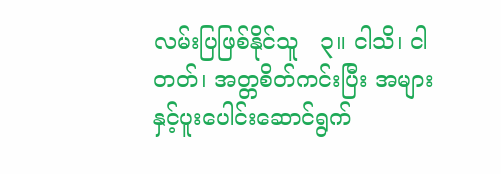လမ်းပြဖြစ်နိုင်သူ   ၃။ ငါသိ၊ ငါတတ်၊ အတ္တစိတ်ကင်းပြီး အများနှင့်ပူးပေါင်းဆောင်ရွက်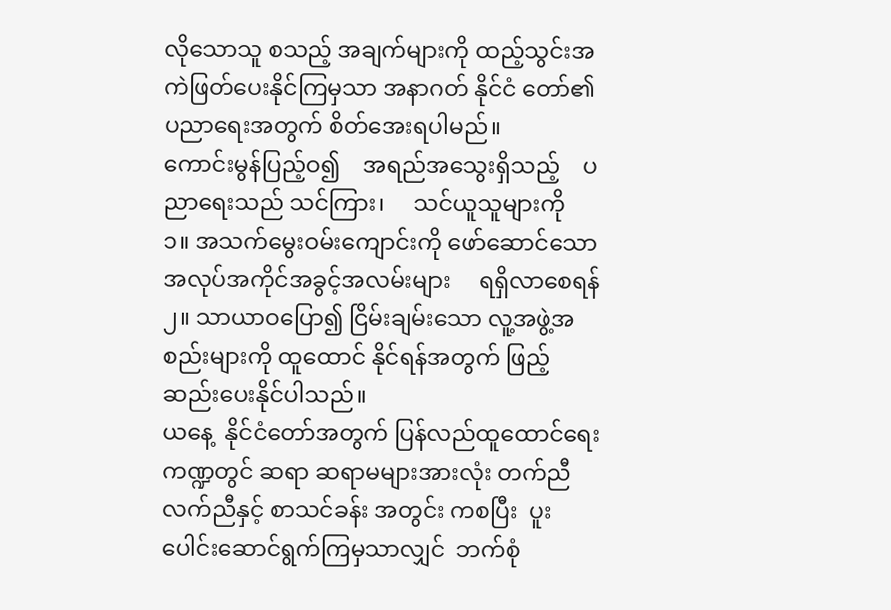လိုသောသူ စသည့် အချက်များကို ထည့်သွင်းအကဲဖြတ်ပေးနိုင်ကြမှသာ အနာဂတ် နိုင်ငံ တော်၏ ပညာရေးအတွက် စိတ်အေးရပါမည်။
ကောင်းမွန်ပြည့်ဝ၍    အရည်အသွေးရှိသည့်    ပညာရေးသည် သင်ကြား၊     သင်ယူသူများကို     ၁။ အသက်မွေးဝမ်းကျောင်းကို ဖော်ဆောင်သော      အလုပ်အကိုင်အခွင့်အလမ်းများ     ရရှိလာစေရန် ၂။ သာယာဝပြော၍ ငြိမ်းချမ်းသော လူ့အဖွဲ့အစည်းများကို ထူထောင် နိုင်ရန်အတွက် ဖြည့်ဆည်းပေးနိုင်ပါသည်။
ယနေ့  နိုင်ငံတော်အတွက် ပြန်လည်ထူထောင်ရေးကဏ္ဍတွင် ဆရာ ဆရာမများအားလုံး တက်ညီလက်ညီနှင့် စာသင်ခန်း အတွင်း ကစပြီး  ပူးပေါင်းဆောင်ရွက်ကြမှသာလျှင်  ဘက်စုံ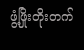ဖွံ့ဖြိုးတိုးတက်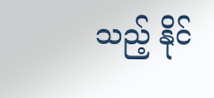သည့် နိုင်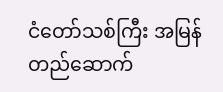ငံတော်သစ်ကြီး အမြန်တည်ဆောက်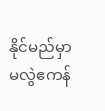နိုင်မည်မှာ မလွဲဧကန်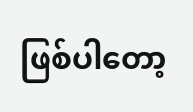ဖြစ်ပါတော့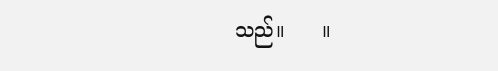သည်။      ။